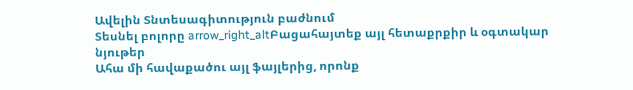Ավելին Տնտեսագիտություն բաժնում
Տեսնել բոլորը arrow_right_altԲացահայտեք այլ հետաքրքիր և օգտակար նյութեր
Ահա մի հավաքածու այլ ֆայլերից, որոնք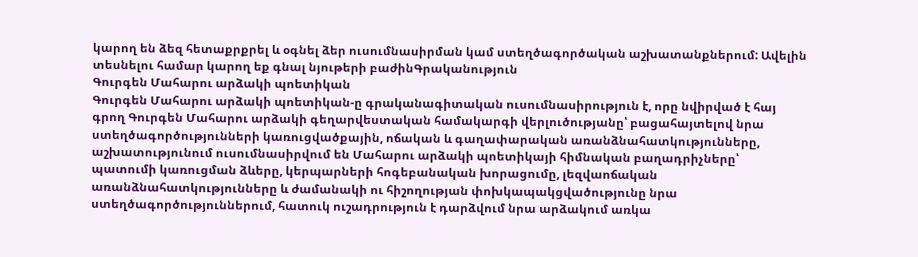կարող են ձեզ հետաքրքրել և օգնել ձեր ուսումնասիրման կամ ստեղծագործական աշխատանքներում: Ավելին տեսնելու համար կարող եք գնալ նյութերի բաժինԳրականություն
Գուրգեն Մահարու արձակի պոետիկան
Գուրգեն Մահարու արձակի պոետիկան-ը գրականագիտական ուսումնասիրություն է, որը նվիրված է հայ գրող Գուրգեն Մահարու արձակի գեղարվեստական համակարգի վերլուծությանը՝ բացահայտելով նրա ստեղծագործությունների կառուցվածքային, ոճական և գաղափարական առանձնահատկությունները, աշխատությունում ուսումնասիրվում են Մահարու արձակի պոետիկայի հիմնական բաղադրիչները՝ պատումի կառուցման ձևերը, կերպարների հոգեբանական խորացումը, լեզվաոճական առանձնահատկությունները և ժամանակի ու հիշողության փոխկապակցվածությունը նրա ստեղծագործություններում, հատուկ ուշադրություն է դարձվում նրա արձակում առկա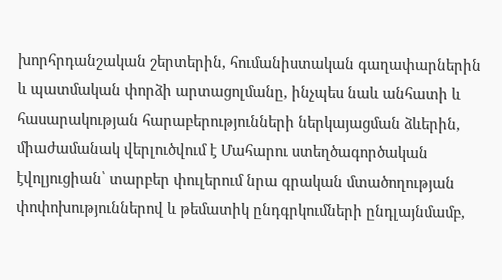խորհրդանշական շերտերին, հումանիստական գաղափարներին և պատմական փորձի արտացոլմանը, ինչպես նաև անհատի և հասարակության հարաբերությունների ներկայացման ձևերին, միաժամանակ վերլուծվում է Մահարու ստեղծագործական էվոլյուցիան՝ տարբեր փուլերում նրա գրական մտածողության փոփոխություններով և թեմատիկ ընդգրկումների ընդլայնմամբ,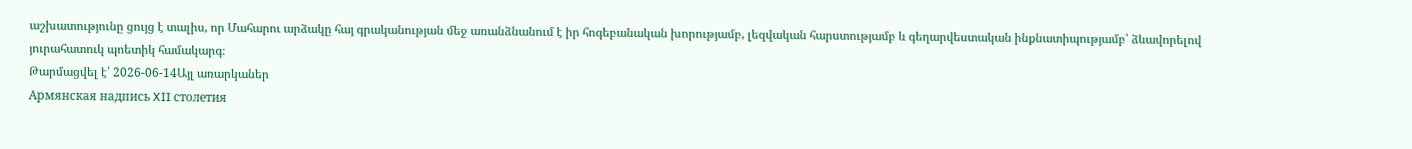աշխատությունը ցույց է տալիս, որ Մահարու արձակը հայ գրականության մեջ առանձնանում է իր հոգեբանական խորությամբ, լեզվական հարստությամբ և գեղարվեստական ինքնատիպությամբ՝ ձևավորելով յուրահատուկ պոետիկ համակարգ։
Թարմացվել է՝ 2026-06-14Այլ առարկաներ
Армянская надпись XII столетия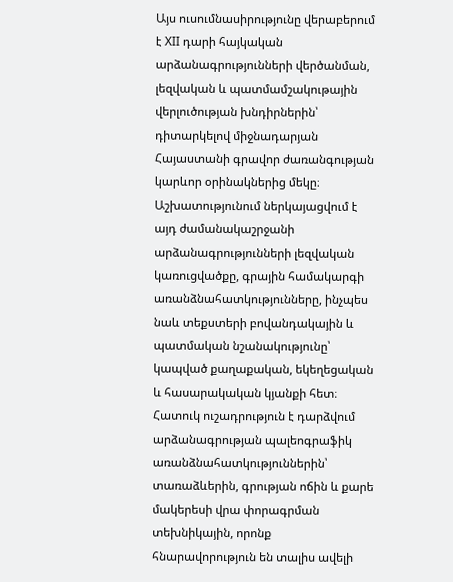Այս ուսումնասիրությունը վերաբերում է XII դարի հայկական արձանագրությունների վերծանման, լեզվական և պատմամշակութային վերլուծության խնդիրներին՝ դիտարկելով միջնադարյան Հայաստանի գրավոր ժառանգության կարևոր օրինակներից մեկը։ Աշխատությունում ներկայացվում է այդ ժամանակաշրջանի արձանագրությունների լեզվական կառուցվածքը, գրային համակարգի առանձնահատկությունները, ինչպես նաև տեքստերի բովանդակային և պատմական նշանակությունը՝ կապված քաղաքական, եկեղեցական և հասարակական կյանքի հետ։ Հատուկ ուշադրություն է դարձվում արձանագրության պալեոգրաֆիկ առանձնահատկություններին՝ տառաձևերին, գրության ոճին և քարե մակերեսի վրա փորագրման տեխնիկային, որոնք հնարավորություն են տալիս ավելի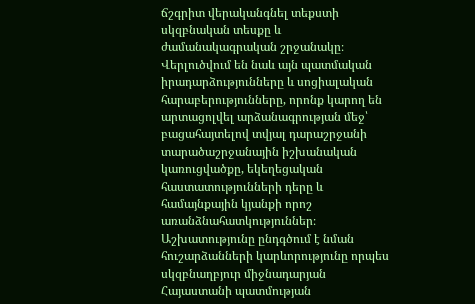ճշգրիտ վերականգնել տեքստի սկզբնական տեսքը և ժամանակագրական շրջանակը։ Վերլուծվում են նաև այն պատմական իրադարձությունները և սոցիալական հարաբերությունները, որոնք կարող են արտացոլվել արձանագրության մեջ՝ բացահայտելով տվյալ դարաշրջանի տարածաշրջանային իշխանական կառուցվածքը, եկեղեցական հաստատությունների դերը և համայնքային կյանքի որոշ առանձնահատկություններ։ Աշխատությունը ընդգծում է նման հուշարձանների կարևորությունը որպես սկզբնաղբյուր միջնադարյան Հայաստանի պատմության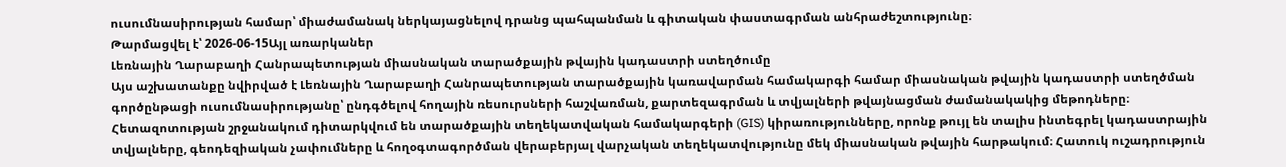ուսումնասիրության համար՝ միաժամանակ ներկայացնելով դրանց պահպանման և գիտական փաստագրման անհրաժեշտությունը։
Թարմացվել է՝ 2026-06-15Այլ առարկաներ
Լեռնային Ղարաբաղի Հանրապետության միասնական տարածքային թվային կադաստրի ստեղծումը
Այս աշխատանքը նվիրված է Լեռնային Ղարաբաղի Հանրապետության տարածքային կառավարման համակարգի համար միասնական թվային կադաստրի ստեղծման գործընթացի ուսումնասիրությանը՝ ընդգծելով հողային ռեսուրսների հաշվառման, քարտեզագրման և տվյալների թվայնացման ժամանակակից մեթոդները։ Հետազոտության շրջանակում դիտարկվում են տարածքային տեղեկատվական համակարգերի (GIS) կիրառությունները, որոնք թույլ են տալիս ինտեգրել կադաստրային տվյալները, գեոդեզիական չափումները և հողօգտագործման վերաբերյալ վարչական տեղեկատվությունը մեկ միասնական թվային հարթակում։ Հատուկ ուշադրություն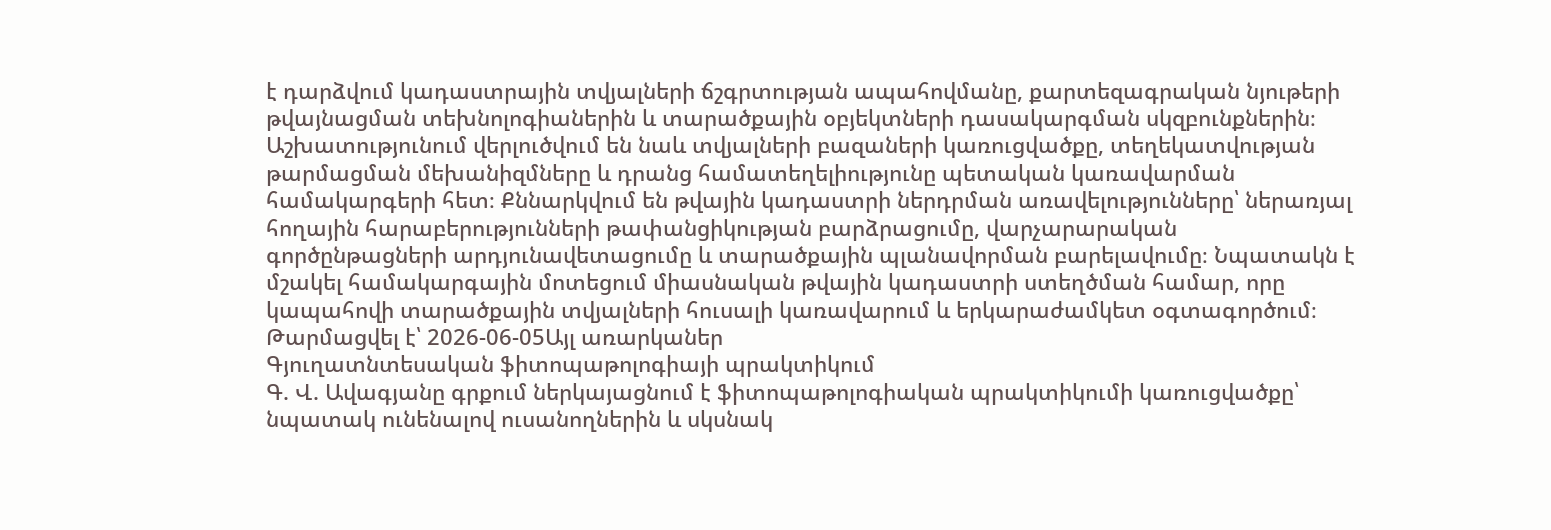է դարձվում կադաստրային տվյալների ճշգրտության ապահովմանը, քարտեզագրական նյութերի թվայնացման տեխնոլոգիաներին և տարածքային օբյեկտների դասակարգման սկզբունքներին։ Աշխատությունում վերլուծվում են նաև տվյալների բազաների կառուցվածքը, տեղեկատվության թարմացման մեխանիզմները և դրանց համատեղելիությունը պետական կառավարման համակարգերի հետ։ Քննարկվում են թվային կադաստրի ներդրման առավելությունները՝ ներառյալ հողային հարաբերությունների թափանցիկության բարձրացումը, վարչարարական գործընթացների արդյունավետացումը և տարածքային պլանավորման բարելավումը։ Նպատակն է մշակել համակարգային մոտեցում միասնական թվային կադաստրի ստեղծման համար, որը կապահովի տարածքային տվյալների հուսալի կառավարում և երկարաժամկետ օգտագործում։
Թարմացվել է՝ 2026-06-05Այլ առարկաներ
Գյուղատնտեսական ֆիտոպաթոլոգիայի պրակտիկում
Գ. Վ. Ավագյանը գրքում ներկայացնում է ֆիտոպաթոլոգիական պրակտիկումի կառուցվածքը՝ նպատակ ունենալով ուսանողներին և սկսնակ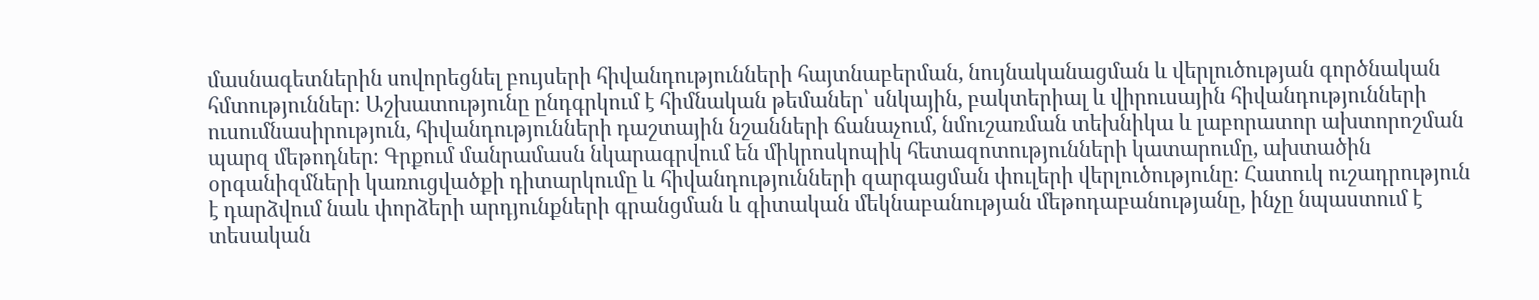մասնագետներին սովորեցնել բույսերի հիվանդությունների հայտնաբերման, նույնականացման և վերլուծության գործնական հմտություններ։ Աշխատությունը ընդգրկում է հիմնական թեմաներ՝ սնկային, բակտերիալ և վիրուսային հիվանդությունների ուսումնասիրություն, հիվանդությունների դաշտային նշանների ճանաչում, նմուշառման տեխնիկա և լաբորատոր ախտորոշման պարզ մեթոդներ։ Գրքում մանրամասն նկարագրվում են միկրոսկոպիկ հետազոտությունների կատարումը, ախտածին օրգանիզմների կառուցվածքի դիտարկումը և հիվանդությունների զարգացման փուլերի վերլուծությունը։ Հատուկ ուշադրություն է դարձվում նաև փորձերի արդյունքների գրանցման և գիտական մեկնաբանության մեթոդաբանությանը, ինչը նպաստում է տեսական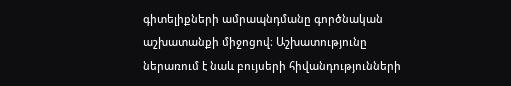գիտելիքների ամրապնդմանը գործնական աշխատանքի միջոցով։ Աշխատությունը ներառում է նաև բույսերի հիվանդությունների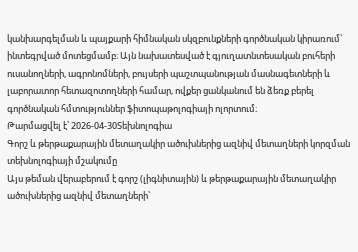կանխարգելման և պայքարի հիմնական սկզբունքների գործնական կիրառում՝ ինտեգրված մոտեցմամբ։ Այն նախատեսված է գյուղատնտեսական բուհերի ուսանողների, ագրոնոմների, բույսերի պաշտպանության մասնագետների և լաբորատոր հետազոտողների համար, ովքեր ցանկանում են ձեռք բերել գործնական հմտություններ ֆիտոպաթոլոգիայի ոլորտում։
Թարմացվել է՝ 2026-04-30Տեխնոլոգիա
Գորշ և թերթաքարային մետաղակիր ածուխներից ազնիվ մետաղների կորզման տեխնոլոգիայի մշակումը
Այս թեման վերաբերում է գորշ (լիգնիտային) և թերթաքարային մետաղակիր ածուխներից ազնիվ մետաղների՝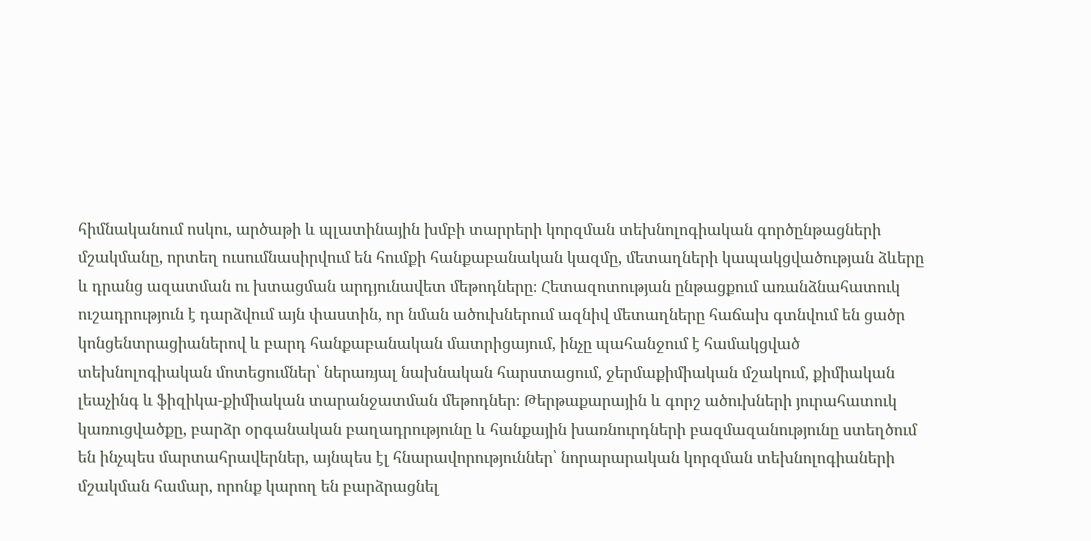հիմնականում ոսկու, արծաթի և պլատինային խմբի տարրերի կորզման տեխնոլոգիական գործընթացների մշակմանը, որտեղ ուսումնասիրվում են հումքի հանքաբանական կազմը, մետաղների կապակցվածության ձևերը և դրանց ազատման ու խտացման արդյունավետ մեթոդները։ Հետազոտության ընթացքում առանձնահատուկ ուշադրություն է դարձվում այն փաստին, որ նման ածուխներում ազնիվ մետաղները հաճախ գտնվում են ցածր կոնցենտրացիաներով և բարդ հանքաբանական մատրիցայում, ինչը պահանջում է համակցված տեխնոլոգիական մոտեցումներ՝ ներառյալ նախնական հարստացում, ջերմաքիմիական մշակում, քիմիական լեաչինգ և ֆիզիկա-քիմիական տարանջատման մեթոդներ։ Թերթաքարային և գորշ ածուխների յուրահատուկ կառուցվածքը, բարձր օրգանական բաղադրությունը և հանքային խառնուրդների բազմազանությունը ստեղծում են ինչպես մարտահրավերներ, այնպես էլ հնարավորություններ՝ նորարարական կորզման տեխնոլոգիաների մշակման համար, որոնք կարող են բարձրացնել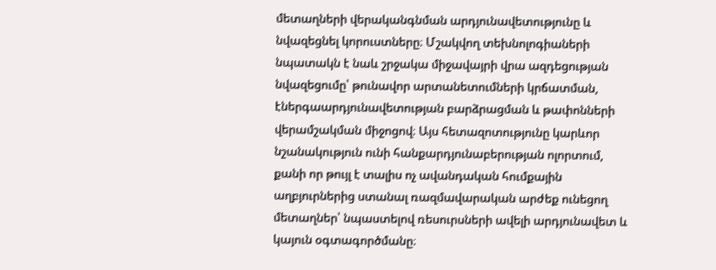մետաղների վերականգնման արդյունավետությունը և նվազեցնել կորուստները։ Մշակվող տեխնոլոգիաների նպատակն է նաև շրջակա միջավայրի վրա ազդեցության նվազեցումը՝ թունավոր արտանետումների կրճատման, էներգաարդյունավետության բարձրացման և թափոնների վերամշակման միջոցով։ Այս հետազոտությունը կարևոր նշանակություն ունի հանքարդյունաբերության ոլորտում, քանի որ թույլ է տալիս ոչ ավանդական հումքային աղբյուրներից ստանալ ռազմավարական արժեք ունեցող մետաղներ՝ նպաստելով ռեսուրսների ավելի արդյունավետ և կայուն օգտագործմանը։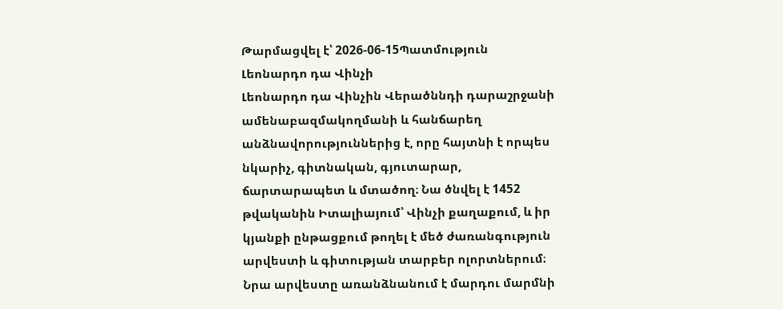Թարմացվել է՝ 2026-06-15Պատմություն
Լեոնարդո դա Վինչի
Լեոնարդո դա Վինչին Վերածննդի դարաշրջանի ամենաբազմակողմանի և հանճարեղ անձնավորություններից է, որը հայտնի է որպես նկարիչ, գիտնական, գյուտարար, ճարտարապետ և մտածող։ Նա ծնվել է 1452 թվականին Իտալիայում՝ Վինչի քաղաքում, և իր կյանքի ընթացքում թողել է մեծ ժառանգություն արվեստի և գիտության տարբեր ոլորտներում։ Նրա արվեստը առանձնանում է մարդու մարմնի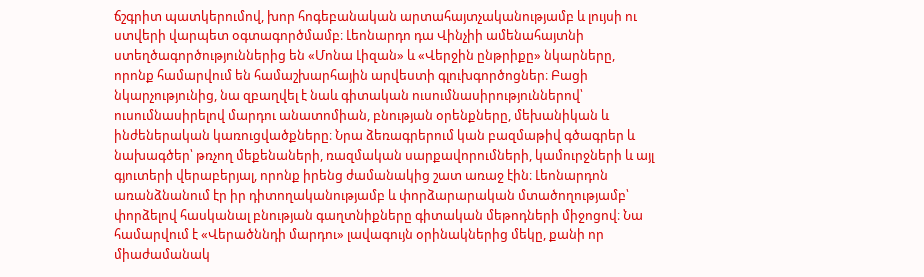ճշգրիտ պատկերումով, խոր հոգեբանական արտահայտչականությամբ և լույսի ու ստվերի վարպետ օգտագործմամբ։ Լեոնարդո դա Վինչիի ամենահայտնի ստեղծագործություններից են «Մոնա Լիզան» և «Վերջին ընթրիքը» նկարները, որոնք համարվում են համաշխարհային արվեստի գլուխգործոցներ։ Բացի նկարչությունից, նա զբաղվել է նաև գիտական ուսումնասիրություններով՝ ուսումնասիրելով մարդու անատոմիան, բնության օրենքները, մեխանիկան և ինժեներական կառուցվածքները։ Նրա ձեռագրերում կան բազմաթիվ գծագրեր և նախագծեր՝ թռչող մեքենաների, ռազմական սարքավորումների, կամուրջների և այլ գյուտերի վերաբերյալ, որոնք իրենց ժամանակից շատ առաջ էին։ Լեոնարդոն առանձնանում էր իր դիտողականությամբ և փորձարարական մտածողությամբ՝ փորձելով հասկանալ բնության գաղտնիքները գիտական մեթոդների միջոցով։ Նա համարվում է «Վերածննդի մարդու» լավագույն օրինակներից մեկը, քանի որ միաժամանակ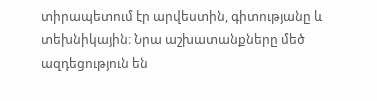տիրապետում էր արվեստին, գիտությանը և տեխնիկային։ Նրա աշխատանքները մեծ ազդեցություն են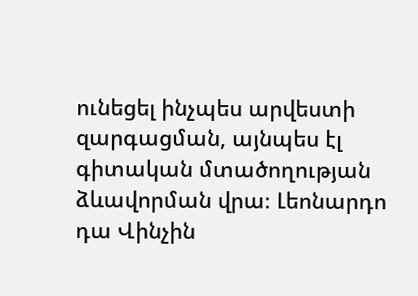ունեցել ինչպես արվեստի զարգացման, այնպես էլ գիտական մտածողության ձևավորման վրա։ Լեոնարդո դա Վինչին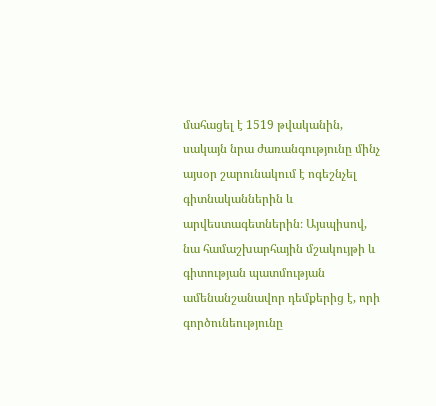մահացել է 1519 թվականին, սակայն նրա ժառանգությունը մինչ այսօր շարունակում է ոգեշնչել գիտնականներին և արվեստագետներին։ Այսպիսով, նա համաշխարհային մշակույթի և գիտության պատմության ամենանշանավոր դեմքերից է, որի գործունեությունը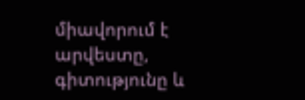միավորում է արվեստը, գիտությունը և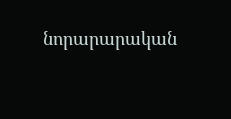նորարարական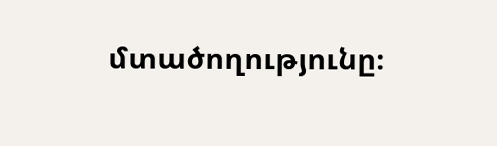մտածողությունը։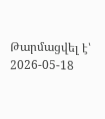Թարմացվել է՝ 2026-05-18